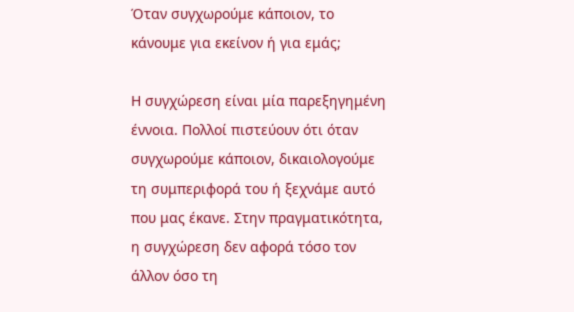Όταν συγχωρούμε κάποιον, το κάνουμε για εκείνον ή για εμάς;

Η συγχώρεση είναι μία παρεξηγημένη έννοια. Πολλοί πιστεύουν ότι όταν συγχωρούμε κάποιον, δικαιολογούμε τη συμπεριφορά του ή ξεχνάμε αυτό που μας έκανε. Στην πραγματικότητα, η συγχώρεση δεν αφορά τόσο τον άλλον όσο τη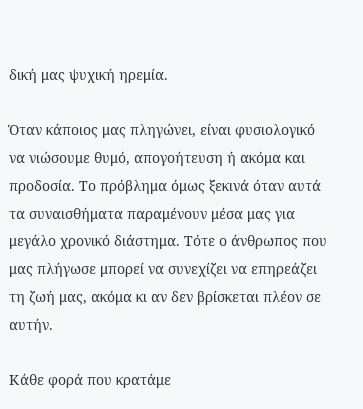δική μας ψυχική ηρεμία.

Όταν κάποιος μας πληγώνει, είναι φυσιολογικό να νιώσουμε θυμό, απογοήτευση ή ακόμα και προδοσία. Το πρόβλημα όμως ξεκινά όταν αυτά τα συναισθήματα παραμένουν μέσα μας για μεγάλο χρονικό διάστημα. Τότε ο άνθρωπος που μας πλήγωσε μπορεί να συνεχίζει να επηρεάζει τη ζωή μας, ακόμα κι αν δεν βρίσκεται πλέον σε αυτήν.

Κάθε φορά που κρατάμε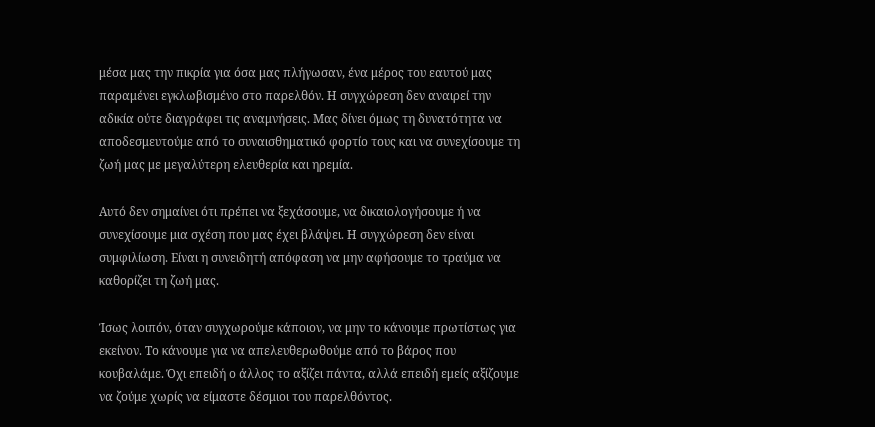μέσα μας την πικρία για όσα μας πλήγωσαν, ένα μέρος του εαυτού μας παραμένει εγκλωβισμένο στο παρελθόν. Η συγχώρεση δεν αναιρεί την αδικία ούτε διαγράφει τις αναμνήσεις. Μας δίνει όμως τη δυνατότητα να αποδεσμευτούμε από το συναισθηματικό φορτίο τους και να συνεχίσουμε τη ζωή μας με μεγαλύτερη ελευθερία και ηρεμία.

Αυτό δεν σημαίνει ότι πρέπει να ξεχάσουμε, να δικαιολογήσουμε ή να συνεχίσουμε μια σχέση που μας έχει βλάψει. Η συγχώρεση δεν είναι συμφιλίωση. Είναι η συνειδητή απόφαση να μην αφήσουμε το τραύμα να καθορίζει τη ζωή μας.

Ίσως λοιπόν, όταν συγχωρούμε κάποιον, να μην το κάνουμε πρωτίστως για εκείνον. Το κάνουμε για να απελευθερωθούμε από το βάρος που κουβαλάμε. Όχι επειδή ο άλλος το αξίζει πάντα, αλλά επειδή εμείς αξίζουμε να ζούμε χωρίς να είμαστε δέσμιοι του παρελθόντος.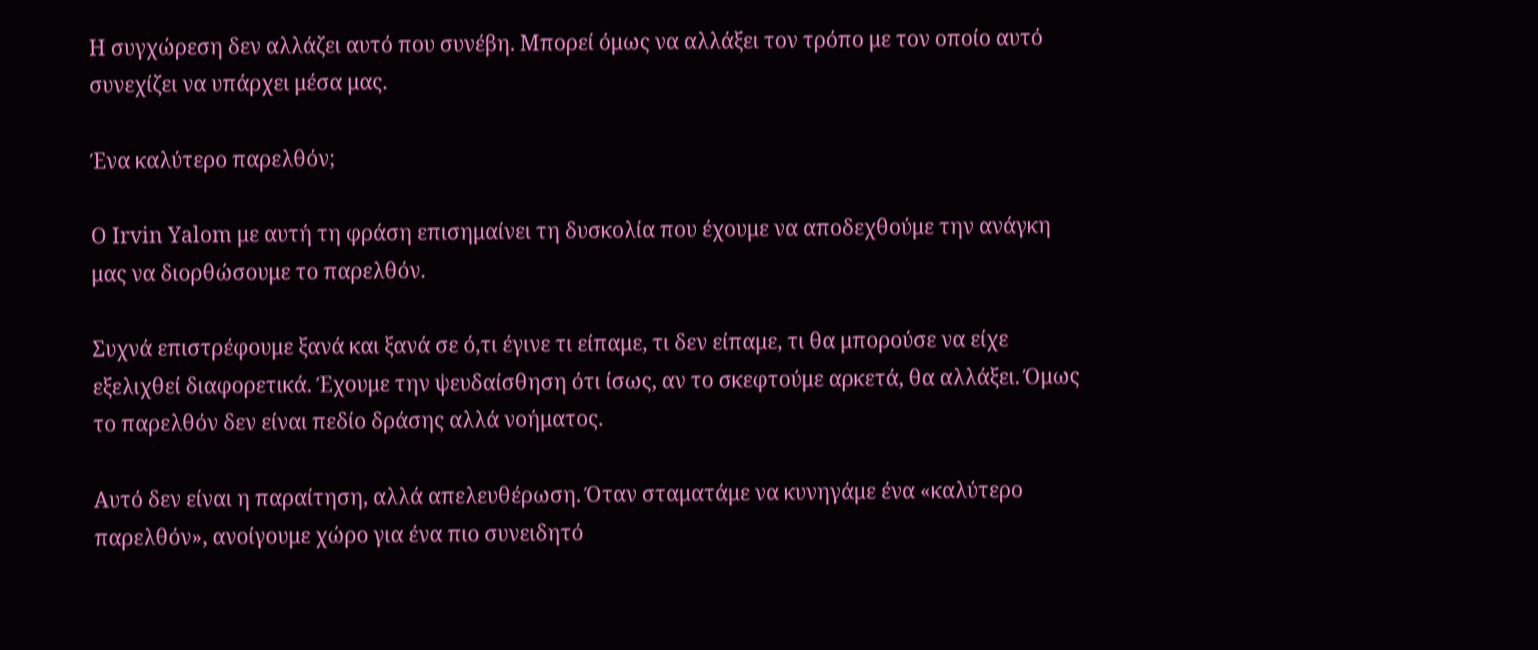Η συγχώρεση δεν αλλάζει αυτό που συνέβη. Μπορεί όμως να αλλάξει τον τρόπο με τον οποίο αυτό συνεχίζει να υπάρχει μέσα μας.

Ένα καλύτερο παρελθόν;

Ο Irvin Yalom με αυτή τη φράση επισημαίνει τη δυσκολία που έχουμε να αποδεχθούμε την ανάγκη μας να διορθώσουμε το παρελθόν.

Συχνά επιστρέφουμε ξανά και ξανά σε ό,τι έγινε τι είπαμε, τι δεν είπαμε, τι θα μπορούσε να είχε εξελιχθεί διαφορετικά. Έχουμε την ψευδαίσθηση ότι ίσως, αν το σκεφτούμε αρκετά, θα αλλάξει. Όμως το παρελθόν δεν είναι πεδίο δράσης αλλά νοήματος.

Αυτό δεν είναι η παραίτηση, αλλά απελευθέρωση. Όταν σταματάμε να κυνηγάμε ένα «καλύτερο παρελθόν», ανοίγουμε χώρο για ένα πιο συνειδητό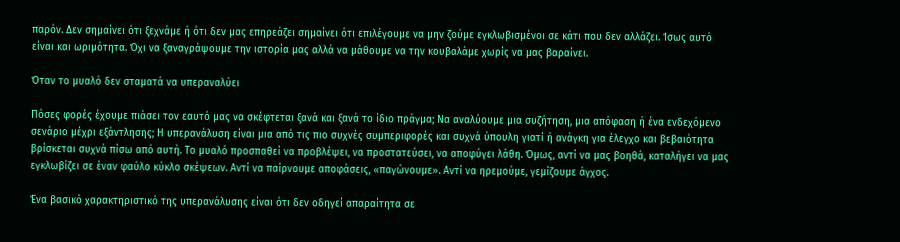παρόν. Δεν σημαίνει ότι ξεχνάμε ή ότι δεν μας επηρεάζει σημαίνει ότι επιλέγουμε να μην ζούμε εγκλωβισμένοι σε κάτι που δεν αλλάζει. Ίσως αυτό είναι και ωριμότητα. Όχι να ξαναγράψουμε την ιστορία μας αλλά να μάθουμε να την κουβαλάμε χωρίς να μας βαραίνει.

Όταν το μυαλό δεν σταματά να υπεραναλύει

Πόσες φορές έχουμε πιάσει τον εαυτό μας να σκέφτεται ξανά και ξανά το ίδιο πράγμα; Να αναλύουμε μια συζήτηση, μια απόφαση ή ένα ενδεχόμενο σενάριο μέχρι εξάντλησης; Η υπερανάλυση είναι μια από τις πιο συχνές συμπεριφορές και συχνά ύπουλη γιατί ή ανάγκη για έλεγχο και βεβαιότητα βρίσκεται συχνά πίσω από αυτή. Το μυαλό προσπαθεί να προβλέψει, να προστατεύσει, να αποφύγει λάθη. Όμως, αντί να μας βοηθά, καταλήγει να μας εγκλωβίζει σε έναν φαύλο κύκλο σκέψεων. Αντί να παίρνουμε αποφάσεις, «παγώνουμε». Αντί να ηρεμούμε, γεμίζουμε άγχος.

Ένα βασικό χαρακτηριστικό της υπερανάλυσης είναι ότι δεν οδηγεί απαραίτητα σε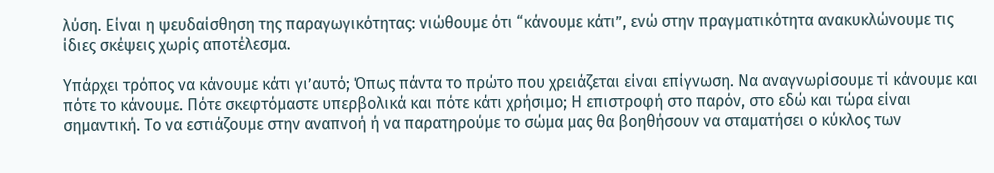λύση. Είναι η ψευδαίσθηση της παραγωγικότητας: νιώθουμε ότι “κάνουμε κάτι”, ενώ στην πραγματικότητα ανακυκλώνουμε τις ίδιες σκέψεις χωρίς αποτέλεσμα.

Υπάρχει τρόπος να κάνουμε κάτι γι’αυτό; Όπως πάντα το πρώτο που χρειάζεται είναι επίγνωση. Να αναγνωρίσουμε τί κάνουμε και πότε το κάνουμε. Πότε σκεφτόμαστε υπερβολικά και πότε κάτι χρήσιμο; Η επιστροφή στο παρόν, στο εδώ και τώρα είναι σημαντική. Το να εστιάζουμε στην αναπνοή ή να παρατηρούμε το σώμα μας θα βοηθήσουν να σταματήσει ο κύκλος των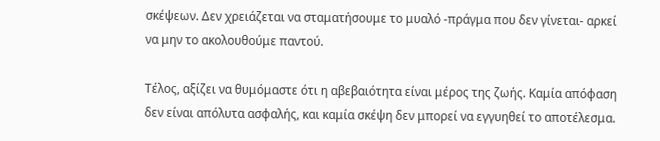σκέψεων. Δεν χρειάζεται να σταματήσουμε το μυαλό -πράγμα που δεν γίνεται- αρκεί να μην το ακολουθούμε παντού.

Τέλος, αξίζει να θυμόμαστε ότι η αβεβαιότητα είναι μέρος της ζωής. Καμία απόφαση δεν είναι απόλυτα ασφαλής, και καμία σκέψη δεν μπορεί να εγγυηθεί το αποτέλεσμα.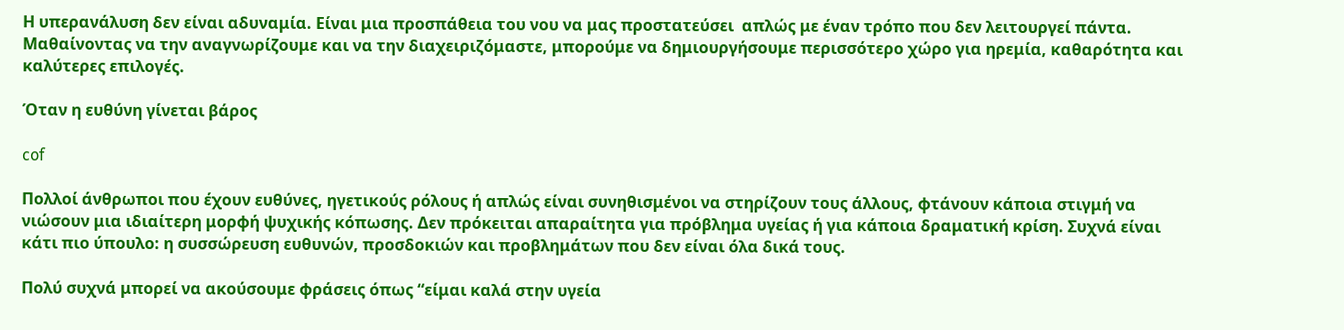Η υπερανάλυση δεν είναι αδυναμία. Είναι μια προσπάθεια του νου να μας προστατεύσει  απλώς με έναν τρόπο που δεν λειτουργεί πάντα. Μαθαίνοντας να την αναγνωρίζουμε και να την διαχειριζόμαστε, μπορούμε να δημιουργήσουμε περισσότερο χώρο για ηρεμία, καθαρότητα και καλύτερες επιλογές.

Όταν η ευθύνη γίνεται βάρος

cof

Πολλοί άνθρωποι που έχουν ευθύνες, ηγετικούς ρόλους ή απλώς είναι συνηθισμένοι να στηρίζουν τους άλλους, φτάνουν κάποια στιγμή να νιώσουν μια ιδιαίτερη μορφή ψυχικής κόπωσης. Δεν πρόκειται απαραίτητα για πρόβλημα υγείας ή για κάποια δραματική κρίση. Συχνά είναι κάτι πιο ύπουλο: η συσσώρευση ευθυνών, προσδοκιών και προβλημάτων που δεν είναι όλα δικά τους.

Πολύ συχνά μπορεί να ακούσουμε φράσεις όπως “είμαι καλά στην υγεία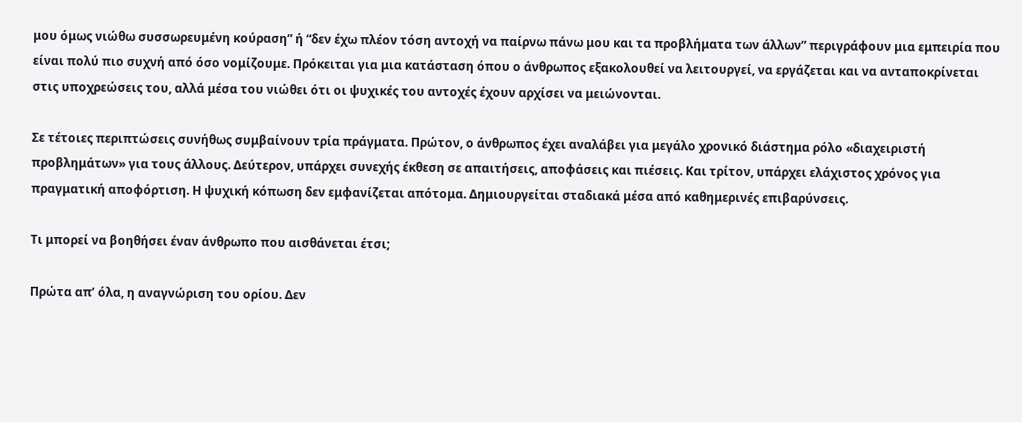μου όμως νιώθω συσσωρευμένη κούραση” ή “δεν έχω πλέον τόση αντοχή να παίρνω πάνω μου και τα προβλήματα των άλλων” περιγράφουν μια εμπειρία που είναι πολύ πιο συχνή από όσο νομίζουμε. Πρόκειται για μια κατάσταση όπου ο άνθρωπος εξακολουθεί να λειτουργεί, να εργάζεται και να ανταποκρίνεται στις υποχρεώσεις του, αλλά μέσα του νιώθει ότι οι ψυχικές του αντοχές έχουν αρχίσει να μειώνονται.

Σε τέτοιες περιπτώσεις συνήθως συμβαίνουν τρία πράγματα. Πρώτον, ο άνθρωπος έχει αναλάβει για μεγάλο χρονικό διάστημα ρόλο «διαχειριστή προβλημάτων» για τους άλλους. Δεύτερον, υπάρχει συνεχής έκθεση σε απαιτήσεις, αποφάσεις και πιέσεις. Και τρίτον, υπάρχει ελάχιστος χρόνος για πραγματική αποφόρτιση. Η ψυχική κόπωση δεν εμφανίζεται απότομα. Δημιουργείται σταδιακά μέσα από καθημερινές επιβαρύνσεις.

Τι μπορεί να βοηθήσει έναν άνθρωπο που αισθάνεται έτσι;

Πρώτα απ’ όλα, η αναγνώριση του ορίου. Δεν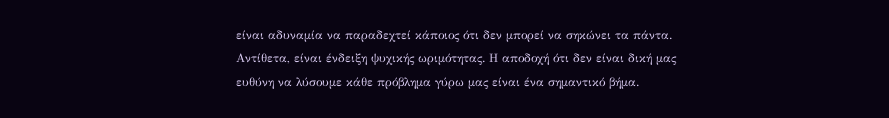είναι αδυναμία να παραδεχτεί κάποιος ότι δεν μπορεί να σηκώνει τα πάντα. Αντίθετα, είναι ένδειξη ψυχικής ωριμότητας. Η αποδοχή ότι δεν είναι δική μας ευθύνη να λύσουμε κάθε πρόβλημα γύρω μας είναι ένα σημαντικό βήμα.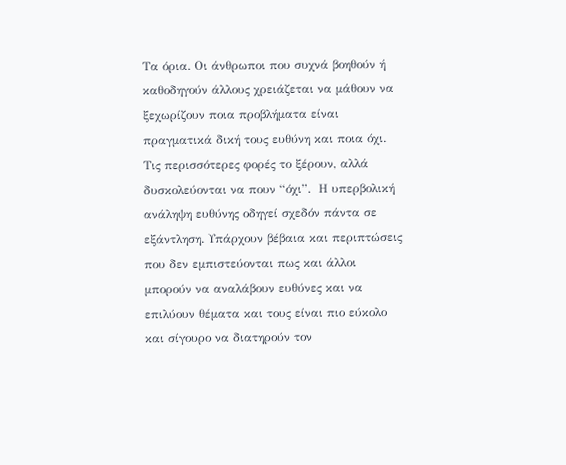Τα όρια. Οι άνθρωποι που συχνά βοηθούν ή καθοδηγούν άλλους χρειάζεται να μάθουν να ξεχωρίζουν ποια προβλήματα είναι πραγματικά δική τους ευθύνη και ποια όχι. Τις περισσότερες φορές το ξέρουν, αλλά δυσκολεύονται να πουν “όχι”.  Η υπερβολική ανάληψη ευθύνης οδηγεί σχεδόν πάντα σε εξάντληση. Υπάρχουν βέβαια και περιπτώσεις που δεν εμπιστεύονται πως και άλλοι μπορούν να αναλάβουν ευθύνες και να επιλύουν θέματα και τους είναι πιο εύκολο και σίγουρο να διατηρούν τον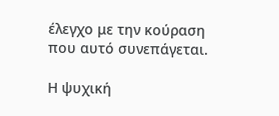έλεγχο με την κούραση που αυτό συνεπάγεται.

Η ψυχική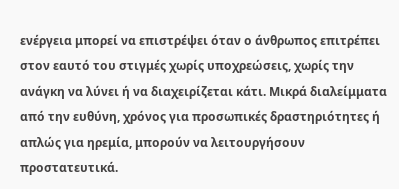ενέργεια μπορεί να επιστρέψει όταν ο άνθρωπος επιτρέπει στον εαυτό του στιγμές χωρίς υποχρεώσεις, χωρίς την ανάγκη να λύνει ή να διαχειρίζεται κάτι. Μικρά διαλείμματα από την ευθύνη, χρόνος για προσωπικές δραστηριότητες ή απλώς για ηρεμία, μπορούν να λειτουργήσουν προστατευτικά.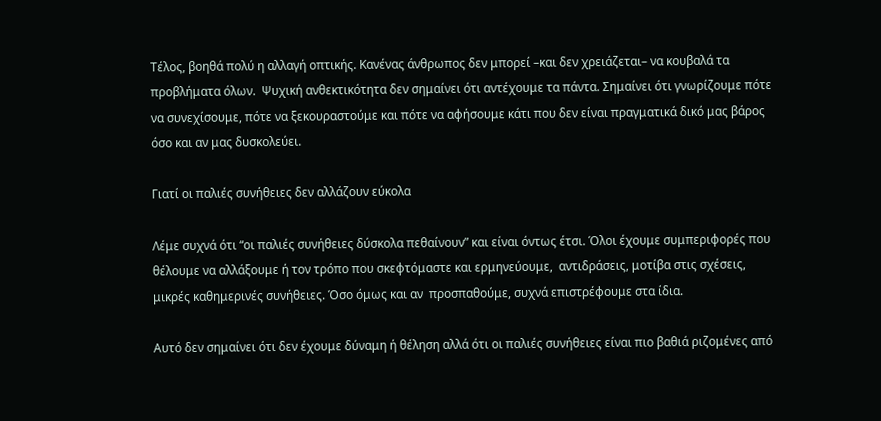Τέλος, βοηθά πολύ η αλλαγή οπτικής. Κανένας άνθρωπος δεν μπορεί –και δεν χρειάζεται– να κουβαλά τα προβλήματα όλων.  Ψυχική ανθεκτικότητα δεν σημαίνει ότι αντέχουμε τα πάντα. Σημαίνει ότι γνωρίζουμε πότε να συνεχίσουμε, πότε να ξεκουραστούμε και πότε να αφήσουμε κάτι που δεν είναι πραγματικά δικό μας βάρος όσο και αν μας δυσκολεύει.

Γιατί οι παλιές συνήθειες δεν αλλάζουν εύκολα

Λέμε συχνά ότι “οι παλιές συνήθειες δύσκολα πεθαίνουν” και είναι όντως έτσι. Όλοι έχουμε συμπεριφορές που θέλουμε να αλλάξουμε ή τον τρόπο που σκεφτόμαστε και ερμηνεύουμε,  αντιδράσεις, μοτίβα στις σχέσεις, μικρές καθημερινές συνήθειες. Όσο όμως και αν  προσπαθούμε, συχνά επιστρέφουμε στα ίδια.

Αυτό δεν σημαίνει ότι δεν έχουμε δύναμη ή θέληση αλλά ότι οι παλιές συνήθειες είναι πιο βαθιά ριζομένες από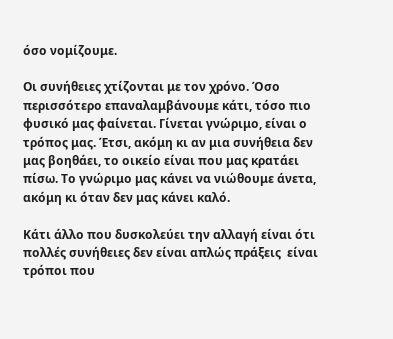όσο νομίζουμε.

Οι συνήθειες χτίζονται με τον χρόνο. Όσο περισσότερο επαναλαμβάνουμε κάτι, τόσο πιο φυσικό μας φαίνεται. Γίνεται γνώριμο, είναι ο τρόπος μας. Έτσι, ακόμη κι αν μια συνήθεια δεν μας βοηθάει, το οικείο είναι που μας κρατάει πίσω. Το γνώριμο μας κάνει να νιώθουμε άνετα, ακόμη κι όταν δεν μας κάνει καλό.

Κάτι άλλο που δυσκολεύει την αλλαγή είναι ότι πολλές συνήθειες δεν είναι απλώς πράξεις  είναι τρόποι που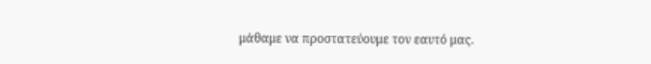μάθαμε να προστατεύουμε τον εαυτό μας.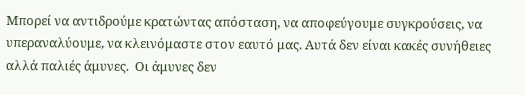Μπορεί να αντιδρούμε κρατώντας απόσταση, να αποφεύγουμε συγκρούσεις, να υπεραναλύουμε, να κλεινόμαστε στον εαυτό μας. Αυτά δεν είναι κακές συνήθειες αλλά παλιές άμυνες.  Οι άμυνες δεν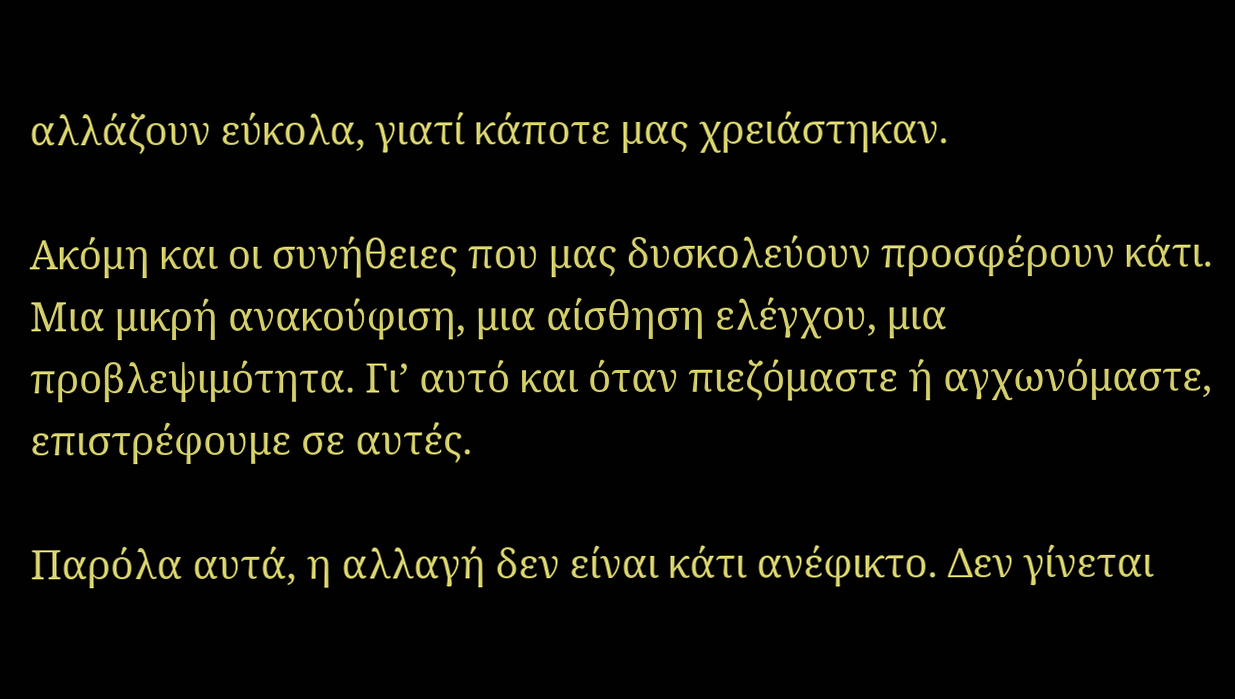αλλάζουν εύκολα, γιατί κάποτε μας χρειάστηκαν.

Ακόμη και οι συνήθειες που μας δυσκολεύουν προσφέρουν κάτι. Μια μικρή ανακούφιση, μια αίσθηση ελέγχου, μια προβλεψιμότητα. Γι’ αυτό και όταν πιεζόμαστε ή αγχωνόμαστε, επιστρέφουμε σε αυτές.

Παρόλα αυτά, η αλλαγή δεν είναι κάτι ανέφικτο. Δεν γίνεται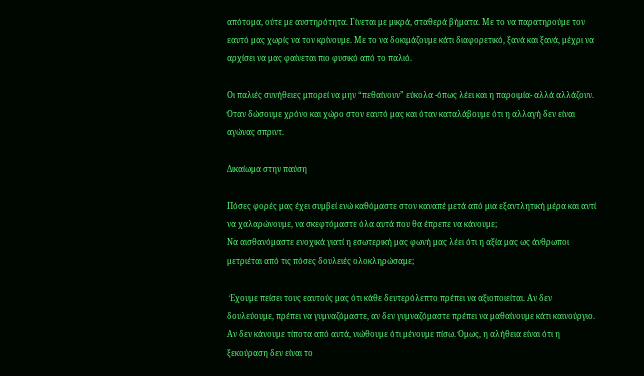απότομα, ούτε με αυστηρότητα. Γίνεται με μικρά, σταθερά βήματα. Με το να παρατηρούμε τον εαυτό μας χωρίς να τον κρίνουμε. Με το να δοκιμάζουμε κάτι διαφορετικό, ξανά και ξανά, μέχρι να αρχίσει να μας φαίνεται πιο φυσικό από το παλιό.

Οι παλιές συνήθειες μπορεί να μην “πεθαίνουν” εύκολα -όπως λέει και η παροιμία- αλλά αλλάζουν.  Όταν δώσουμε χρόνο και χώρο στον εαυτό μας και όταν καταλάβουμε ότι η αλλαγή δεν είναι αγώνας σπριντ.

Δικαίωμα στην παύση

Πόσες φορές μας έχει συμβεί ενώ καθόμαστε στον καναπέ μετά από μια εξαντλητική μέρα και αντί να χαλαρώνουμε, να σκεφτόμαστε όλα αυτά που θα έπρεπε να κάνουμε;
Να αισθανόμαστε ενοχικά γιατί η εσωτερική μας φωνή μας λέει ότι η αξία μας ως άνθρωποι μετριέται από τις πόσες δουλειές ολοκληρώσαμε;

 Έχουμε πείσει τους εαυτούς μας ότι κάθε δευτερόλεπτο πρέπει να αξιοποιείται. Αν δεν δουλεύουμε, πρέπει να γυμναζόμαστε, αν δεν γυμναζόμαστε πρέπει να μαθαίνουμε κάτι καινούργιο. Αν δεν κάνουμε τίποτα από αυτά, νιώθουμε ότι μένουμε πίσω. Όμως, η αλήθεια είναι ότι η ξεκούραση δεν είναι το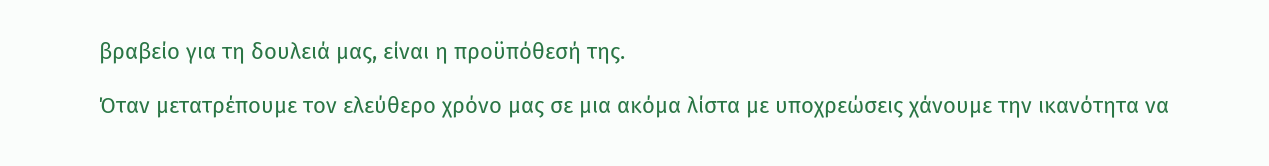βραβείο για τη δουλειά μας, είναι η προϋπόθεσή της.

Όταν μετατρέπουμε τον ελεύθερο χρόνο μας σε μια ακόμα λίστα με υποχρεώσεις χάνουμε την ικανότητα να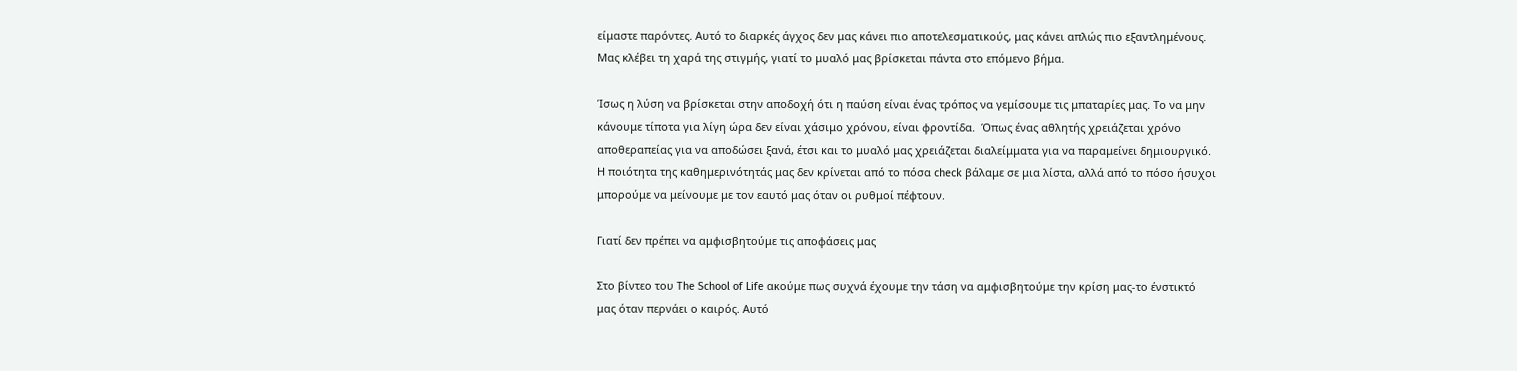είμαστε παρόντες. Αυτό το διαρκές άγχος δεν μας κάνει πιο αποτελεσματικούς, μας κάνει απλώς πιο εξαντλημένους. Μας κλέβει τη χαρά της στιγμής, γιατί το μυαλό μας βρίσκεται πάντα στο επόμενο βήμα.

Ίσως η λύση να βρίσκεται στην αποδοχή ότι η παύση είναι ένας τρόπος να γεμίσουμε τις μπαταρίες μας. Το να μην κάνουμε τίποτα για λίγη ώρα δεν είναι χάσιμο χρόνου, είναι φροντίδα.  Όπως ένας αθλητής χρειάζεται χρόνο αποθεραπείας για να αποδώσει ξανά, έτσι και το μυαλό μας χρειάζεται διαλείμματα για να παραμείνει δημιουργικό. Η ποιότητα της καθημερινότητάς μας δεν κρίνεται από το πόσα check βάλαμε σε μια λίστα, αλλά από το πόσο ήσυχοι μπορούμε να μείνουμε με τον εαυτό μας όταν οι ρυθμοί πέφτουν.

Γιατί δεν πρέπει να αμφισβητούμε τις αποφάσεις μας

Στο βίντεο του The School of Life ακούμε πως συχνά έχουμε την τάση να αμφισβητούμε την κρίση μας-το ένστικτό μας όταν περνάει ο καιρός. Αυτό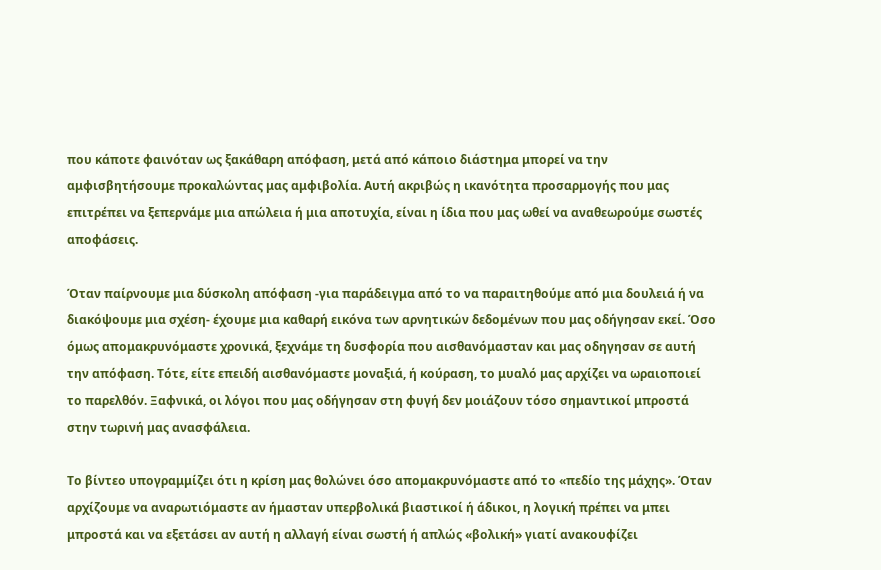που κάποτε φαινόταν ως ξακάθαρη απόφαση, μετά από κάποιο διάστημα μπορεί να την αμφισβητήσουμε προκαλώντας μας αμφιβολία. Αυτή ακριβώς η ικανότητα προσαρμογής που μας επιτρέπει να ξεπερνάμε μια απώλεια ή μια αποτυχία, είναι η ίδια που μας ωθεί να αναθεωρούμε σωστές αποφάσεις.

Όταν παίρνουμε μια δύσκολη απόφαση -για παράδειγμα από το να παραιτηθούμε από μια δουλειά ή να διακόψουμε μια σχέση- έχουμε μια καθαρή εικόνα των αρνητικών δεδομένων που μας οδήγησαν εκεί. Όσο όμως απομακρυνόμαστε χρονικά, ξεχνάμε τη δυσφορία που αισθανόμασταν και μας οδηγησαν σε αυτή την απόφαση. Τότε, είτε επειδή αισθανόμαστε μοναξιά, ή κούραση, το μυαλό μας αρχίζει να ωραιοποιεί το παρελθόν. Ξαφνικά, οι λόγοι που μας οδήγησαν στη φυγή δεν μοιάζουν τόσο σημαντικοί μπροστά στην τωρινή μας ανασφάλεια.

Το βίντεο υπογραμμίζει ότι η κρίση μας θολώνει όσο απομακρυνόμαστε από το «πεδίο της μάχης». Όταν αρχίζουμε να αναρωτιόμαστε αν ήμασταν υπερβολικά βιαστικοί ή άδικοι, η λογική πρέπει να μπει μπροστά και να εξετάσει αν αυτή η αλλαγή είναι σωστή ή απλώς «βολική» γιατί ανακουφίζει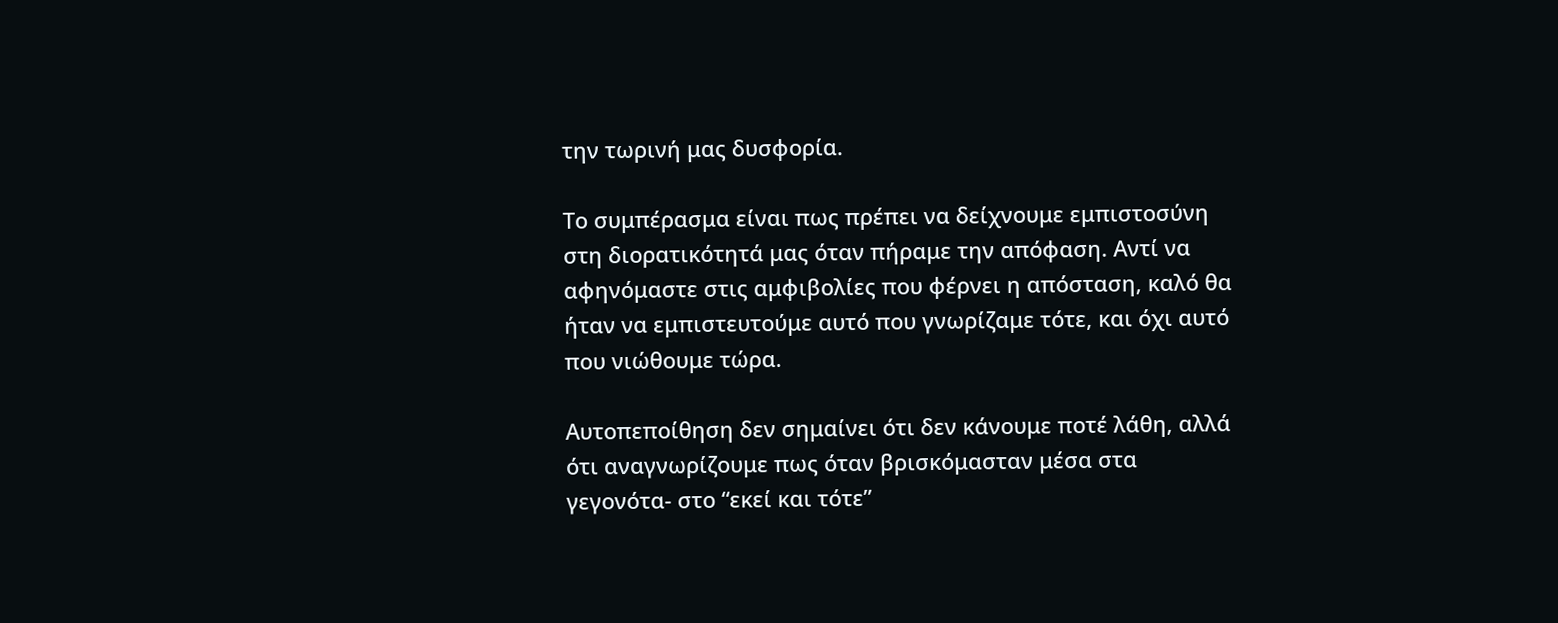την τωρινή μας δυσφορία.

Το συμπέρασμα είναι πως πρέπει να δείχνουμε εμπιστοσύνη στη διορατικότητά μας όταν πήραμε την απόφαση. Αντί να αφηνόμαστε στις αμφιβολίες που φέρνει η απόσταση, καλό θα ήταν να εμπιστευτούμε αυτό που γνωρίζαμε τότε, και όχι αυτό που νιώθουμε τώρα.

Αυτοπεποίθηση δεν σημαίνει ότι δεν κάνουμε ποτέ λάθη, αλλά ότι αναγνωρίζουμε πως όταν βρισκόμασταν μέσα στα γεγονότα- στο “εκεί και τότε”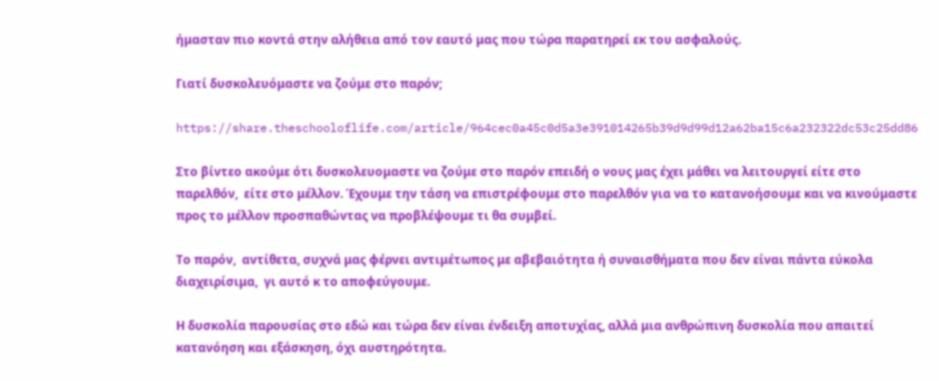ήμασταν πιο κοντά στην αλήθεια από τον εαυτό μας που τώρα παρατηρεί εκ του ασφαλούς.

Γιατί δυσκολευόμαστε να ζούμε στο παρόν;

https://share.theschooloflife.com/article/964cec0a45c0d5a3e391014265b39d9d99d12a62ba15c6a232322dc53c25dd86

Στο βίντεο ακούμε ότι δυσκολευομαστε να ζούμε στο παρόν επειδή ο νους μας έχει μάθει να λειτουργεί είτε στο παρελθόν,  είτε στο μέλλον. Έχουμε την τάση να επιστρέφουμε στο παρελθόν για να το κατανοήσουμε και να κινούμαστε προς το μέλλον προσπαθώντας να προβλέψουμε τι θα συμβεί.

Το παρόν,  αντίθετα, συχνά μας φέρνει αντιμέτωπος με αβεβαιότητα ή συναισθήματα που δεν είναι πάντα εύκολα διαχειρίσιμα,  γι αυτό κ το αποφεύγουμε.

Η δυσκολία παρουσίας στο εδώ και τώρα δεν είναι ένδειξη αποτυχίας, αλλά μια ανθρώπινη δυσκολία που απαιτεί κατανόηση και εξάσκηση, όχι αυστηρότητα.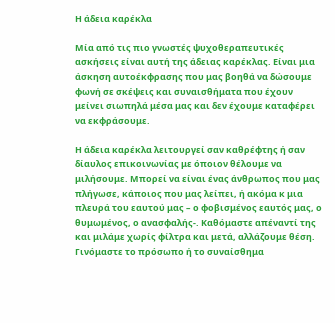Η άδεια καρέκλα

Μία από τις πιο γνωστές ψυχοθεραπευτικές ασκήσεις είναι αυτή της άδειας καρέκλας. Είναι μια άσκηση αυτοέκφρασης που μας βοηθά να δώσουμε φωνή σε σκέψεις και συναισθήματα που έχουν μείνει σιωπηλά μέσα μας και δεν έχουμε καταφέρει να εκφράσουμε.

Η άδεια καρέκλα λειτουργεί σαν καθρέφτης ή σαν δίαυλος επικοινωνίας με όποιον θέλουμε να μιλήσουμε. Μπορεί να είναι ένας άνθρωπος που μας πλήγωσε, κάποιος που μας λείπει, ή ακόμα κ μια πλευρά του εαυτού μας – ο φοβισμένος εαυτός μας, ο θυμωμένος, ο ανασφαλής-. Καθόμαστε απέναντί της και μιλάμε χωρίς φίλτρα και μετά, αλλάζουμε θέση. Γινόμαστε το πρόσωπο ή το συναίσθημα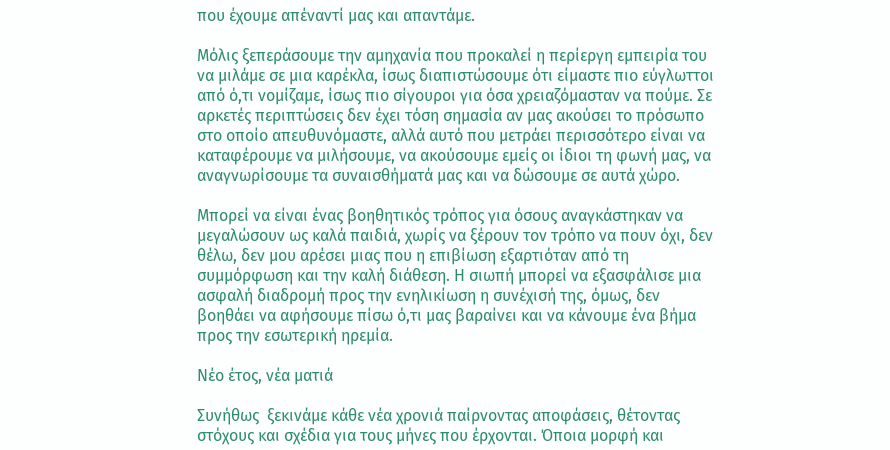που έχουμε απέναντί μας και απαντάμε.

Μόλις ξεπεράσουμε την αμηχανία που προκαλεί η περίεργη εμπειρία του να μιλάμε σε μια καρέκλα, ίσως διαπιστώσουμε ότι είμαστε πιο εύγλωττοι από ό,τι νομίζαμε, ίσως πιο σίγουροι για όσα χρειαζόμασταν να πούμε. Σε αρκετές περιπτώσεις δεν έχει τόση σημασία αν μας ακούσει το πρόσωπο στο οποίο απευθυνόμαστε, αλλά αυτό που μετράει περισσότερο είναι να καταφέρουμε να μιλήσουμε, να ακούσουμε εμείς οι ίδιοι τη φωνή μας, να αναγνωρίσουμε τα συναισθήματά μας και να δώσουμε σε αυτά χώρο.

Μπορεί να είναι ένας βοηθητικός τρόπος για όσους αναγκάστηκαν να μεγαλώσουν ως καλά παιδιά, χωρίς να ξέρουν τον τρόπο να πουν όχι, δεν θέλω, δεν μου αρέσει μιας που η επιβίωση εξαρτιόταν από τη συμμόρφωση και την καλή διάθεση. Η σιωπή μπορεί να εξασφάλισε μια ασφαλή διαδρομή προς την ενηλικίωση η συνέχισή της, όμως, δεν βοηθάει να αφήσουμε πίσω ό,τι μας βαραίνει και να κάνουμε ένα βήμα προς την εσωτερική ηρεμία.

Νέο έτος, νέα ματιά

Συνήθως  ξεκινάμε κάθε νέα χρονιά παίρνοντας αποφάσεις, θέτοντας στόχους και σχέδια για τους μήνες που έρχονται. Όποια μορφή και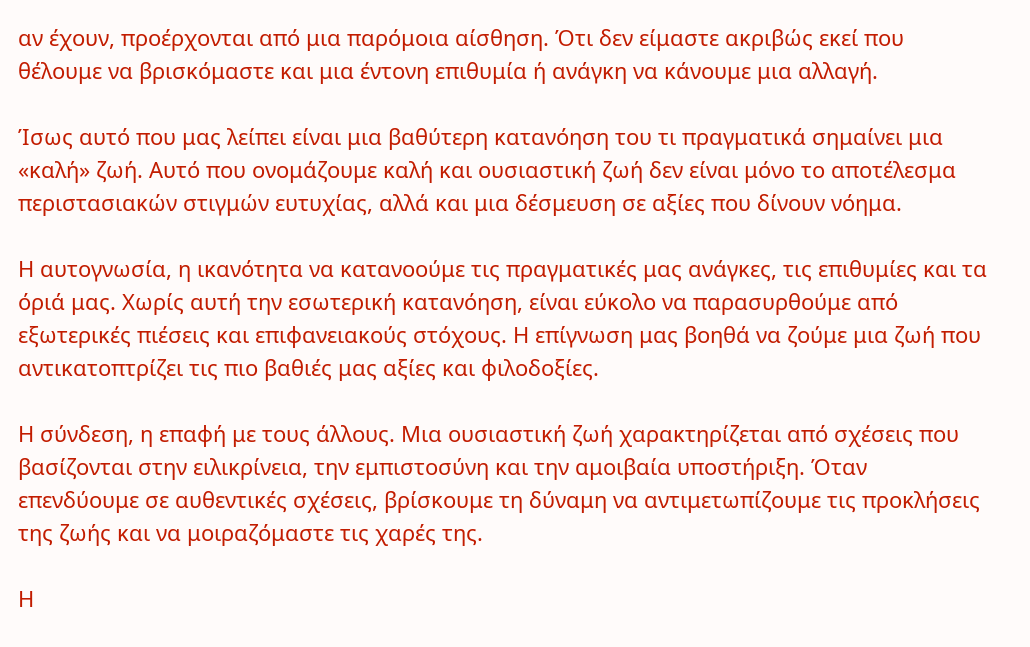αν έχουν, προέρχονται από μια παρόμοια αίσθηση. Ότι δεν είμαστε ακριβώς εκεί που θέλουμε να βρισκόμαστε και μια έντονη επιθυμία ή ανάγκη να κάνουμε μια αλλαγή.

Ίσως αυτό που μας λείπει είναι μια βαθύτερη κατανόηση του τι πραγματικά σημαίνει μια «καλή» ζωή. Αυτό που ονομάζουμε καλή και ουσιαστική ζωή δεν είναι μόνο το αποτέλεσμα περιστασιακών στιγμών ευτυχίας, αλλά και μια δέσμευση σε αξίες που δίνουν νόημα.

Η αυτογνωσία, η ικανότητα να κατανοούμε τις πραγματικές μας ανάγκες, τις επιθυμίες και τα όριά μας. Χωρίς αυτή την εσωτερική κατανόηση, είναι εύκολο να παρασυρθούμε από εξωτερικές πιέσεις και επιφανειακούς στόχους. Η επίγνωση μας βοηθά να ζούμε μια ζωή που αντικατοπτρίζει τις πιο βαθιές μας αξίες και φιλοδοξίες.

Η σύνδεση, η επαφή με τους άλλους. Μια ουσιαστική ζωή χαρακτηρίζεται από σχέσεις που βασίζονται στην ειλικρίνεια, την εμπιστοσύνη και την αμοιβαία υποστήριξη. Όταν επενδύουμε σε αυθεντικές σχέσεις, βρίσκουμε τη δύναμη να αντιμετωπίζουμε τις προκλήσεις της ζωής και να μοιραζόμαστε τις χαρές της.

Η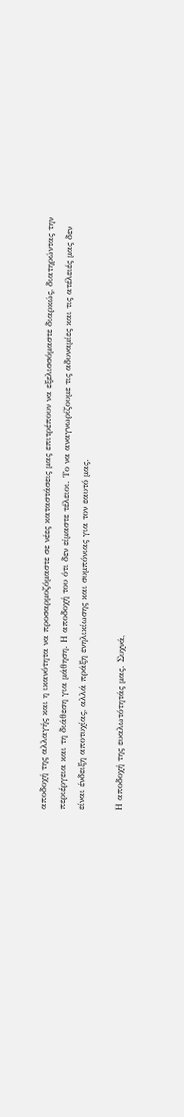αποδοχή της αλλαγής και η ικανότητα να προσαρμοζόμαστε σε νέες καταστάσεις μας επιτρέπουν να εξελισσόμαστε διαρκώς, διατηρώντας την περιέργεια και τη διάθεση για μάθηση. Η αποδοχή του ότι δεν είμαστε τέλειοι. Το να αναγνωρίζουμε τις αδυναμίες και τις ατέλειές μας δεν είναι ένδειξη αποτυχίας, αλλά πράξη ενηλικίωσης και συμπόνιας για τον εαυτό μας.

Η αποδοχή της ευαλωτότητάς μας. Συχνά,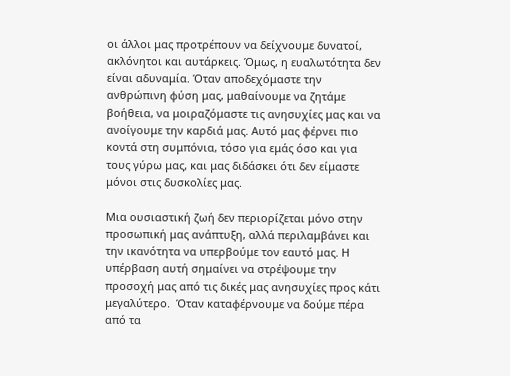οι άλλοι μας προτρέπουν να δείχνουμε δυνατοί, ακλόνητοι και αυτάρκεις. Όμως, η ευαλωτότητα δεν είναι αδυναμία. Όταν αποδεχόμαστε την ανθρώπινη φύση μας, μαθαίνουμε να ζητάμε βοήθεια, να μοιραζόμαστε τις ανησυχίες μας και να ανοίγουμε την καρδιά μας. Αυτό μας φέρνει πιο κοντά στη συμπόνια, τόσο για εμάς όσο και για τους γύρω μας, και μας διδάσκει ότι δεν είμαστε μόνοι στις δυσκολίες μας.

Μια ουσιαστική ζωή δεν περιορίζεται μόνο στην προσωπική μας ανάπτυξη, αλλά περιλαμβάνει και την ικανότητα να υπερβούμε τον εαυτό μας. Η υπέρβαση αυτή σημαίνει να στρέψουμε την προσοχή μας από τις δικές μας ανησυχίες προς κάτι μεγαλύτερο.  Όταν καταφέρνουμε να δούμε πέρα από τα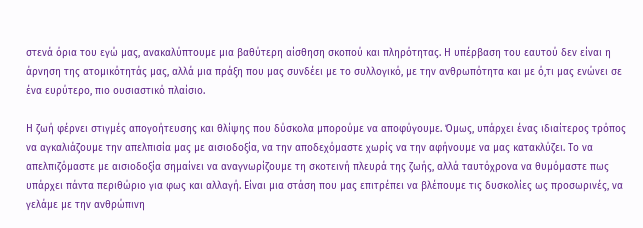στενά όρια του εγώ μας, ανακαλύπτουμε μια βαθύτερη αίσθηση σκοπού και πληρότητας. Η υπέρβαση του εαυτού δεν είναι η άρνηση της ατομικότητάς μας, αλλά μια πράξη που μας συνδέει με το συλλογικό, με την ανθρωπότητα και με ό,τι μας ενώνει σε ένα ευρύτερο, πιο ουσιαστικό πλαίσιο.

Η ζωή φέρνει στιγμές απογοήτευσης και θλίψης που δύσκολα μπορούμε να αποφύγουμε. Όμως, υπάρχει ένας ιδιαίτερος τρόπος να αγκαλιάζουμε την απελπισία μας με αισιοδοξία, να την αποδεχόμαστε χωρίς να την αφήνουμε να μας κατακλύζει. Το να απελπιζόμαστε με αισιοδοξία σημαίνει να αναγνωρίζουμε τη σκοτεινή πλευρά της ζωής, αλλά ταυτόχρονα να θυμόμαστε πως υπάρχει πάντα περιθώριο για φως και αλλαγή. Είναι μια στάση που μας επιτρέπει να βλέπουμε τις δυσκολίες ως προσωρινές, να γελάμε με την ανθρώπινη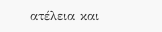ατέλεια και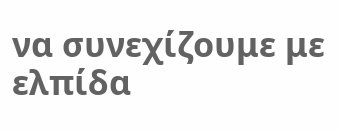να συνεχίζουμε με ελπίδα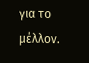για το μέλλον.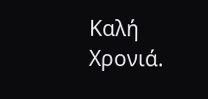Καλή Χρονιά.